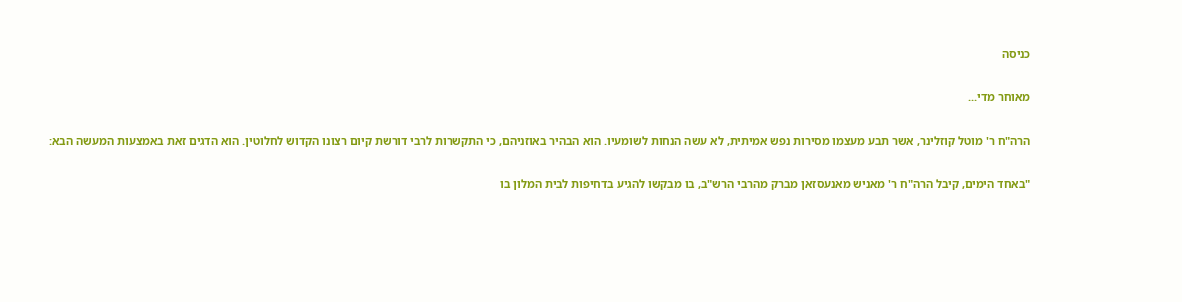כניסה

מאוחר מדי...

הרה"ח ר' מוטל קוזלינר, אשר תבע מעצמו מסירות נפש אמיתית, לא עשה הנחות לשומעיו. הוא הבהיר באוזניהם, כי התקשרות לרבי דורשת קיום רצונו הקדוש לחלוטין. הוא הדגים זאת באמצעות המעשה הבא:

"באחד הימים, קיבל הרה"ח ר' מאניש מאנעסזאן מברק מהרבי הרש"ב, בו מבקשו להגיע בדחיפות לבית המלון בו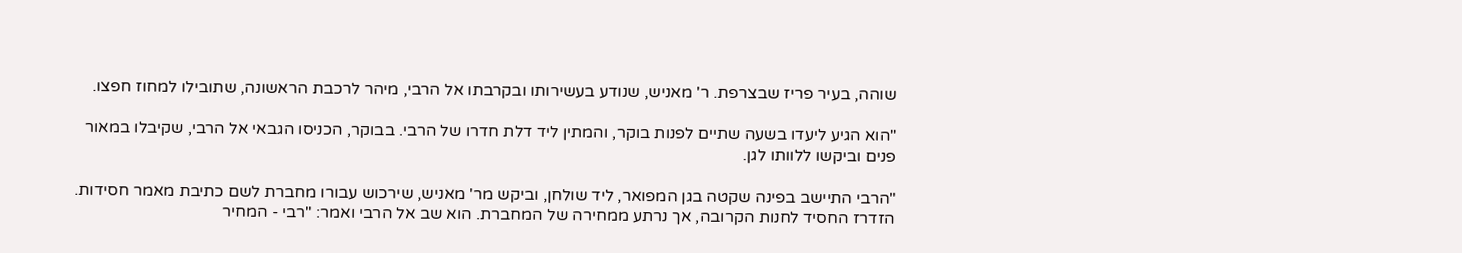שוהה, בעיר פריז שבצרפת. ר' מאניש, שנודע בעשירותו ובקרבתו אל הרבי, מיהר לרכבת הראשונה, שתובילו למחוז חפצו.

"הוא הגיע ליעדו בשעה שתיים לפנות בוקר, והמתין ליד דלת חדרו של הרבי. בבוקר, הכניסו הגבאי אל הרבי, שקיבלו במאור פנים וביקשו ללוותו לגן.

"הרבי התיישב בפינה שקטה בגן המפואר, ליד שולחן, וביקש מר' מאניש, שירכוש עבורו מחברת לשם כתיבת מאמר חסידות. הזדרז החסיד לחנות הקרובה, אך נרתע ממחירה של המחברת. הוא שב אל הרבי ואמר: "רבי - המחיר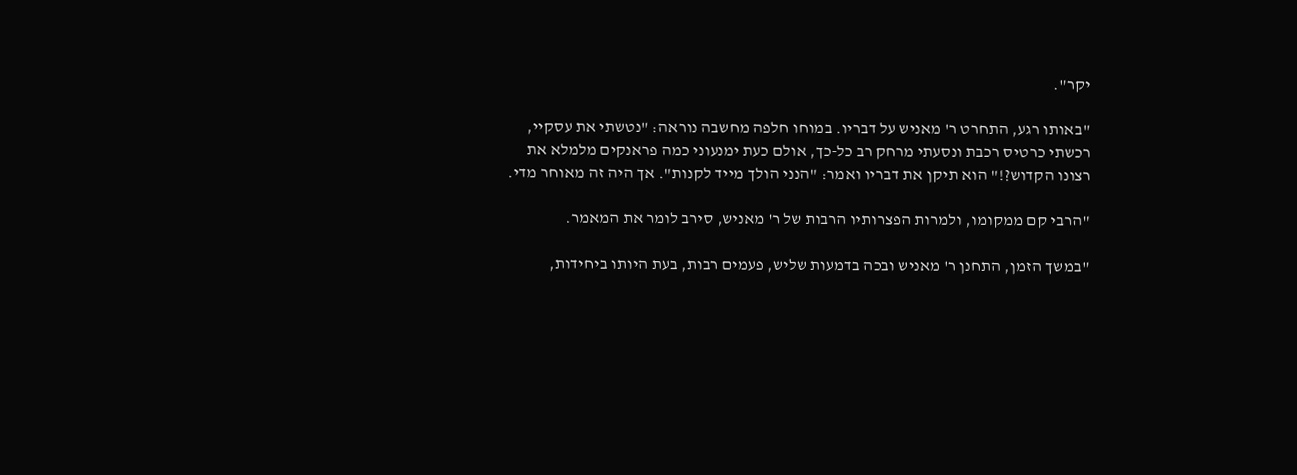יקר".

"באותו רגע, התחרט ר' מאניש על דבריו. במוחו חלפה מחשבה נוראה: "נטשתי את עסקיי, רכשתי כרטיס רכבת ונסעתי מרחק רב כל-כך, אולם כעת ימנעוני כמה פראנקים מלמלא את רצונו הקדוש?!" הוא תיקן את דבריו ואמר: "הנני הולך מייד לקנות". אך היה זה מאוחר מדי.

"הרבי קם ממקומו, ולמרות הפצרותיו הרבות של ר' מאניש, סירב לומר את המאמר.

"במשך הזמן, התחנן ר' מאניש ובכה בדמעות שליש, פעמים רבות, בעת היותו ביחידות,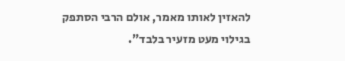להאזין לאותו מאמר, אולם הרבי הסתפק בגילוי מעט מזעיר בלבד".